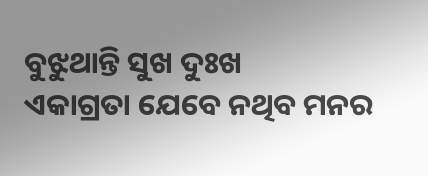ବୁଝୁଥାନ୍ତି ସୁଖ ଦୁଃଖ
ଏକାଗ୍ରତା ଯେବେ ନଥିବ ମନର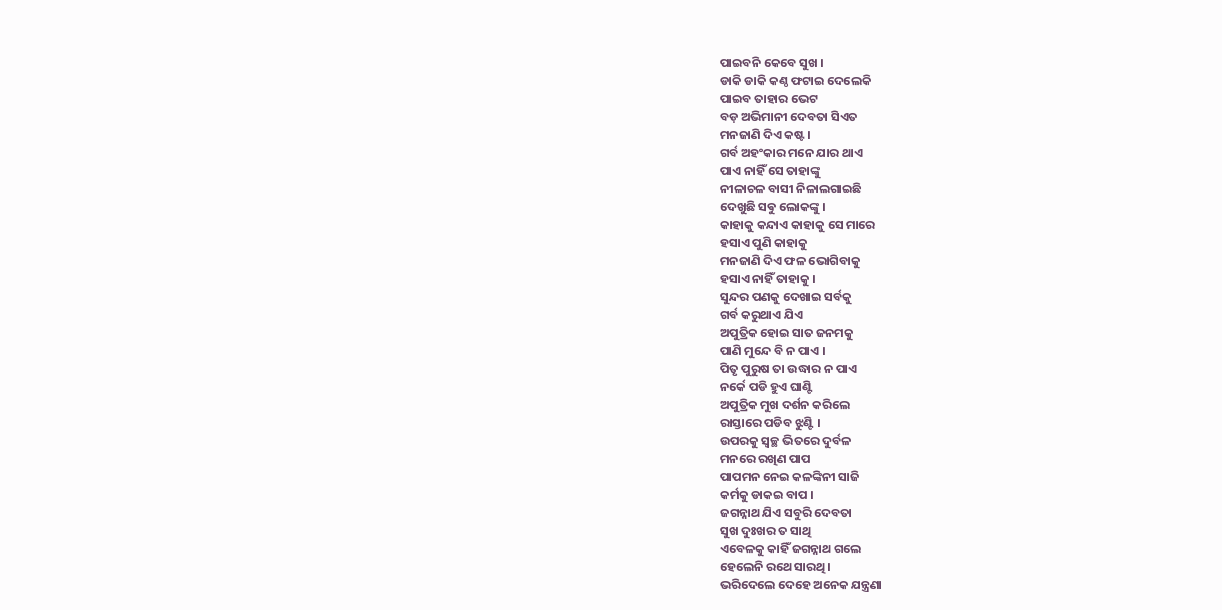ପାଇବନି କେବେ ସୁଖ ।
ଡାକି ଡାକି କଣ୍ଠ ଫଟାଇ ଦେଲେକି
ପାଇବ ତାହାର ଭେଟ
ବଡ଼ ଅଭିମାନୀ ଦେବତା ସିଏତ
ମନଜାଣି ଦିଏ କଷ୍ଟ ।
ଗର୍ବ ଅହଂକାର ମନେ ଯାର ଥାଏ
ପାଏ ନାହିଁ ସେ ତାହାଙ୍କୁ
ନୀଳାଚଳ ବାସୀ ନିଳାଲଗାଇଛି
ଦେଖୁଛି ସଵୁ ଲୋକଙ୍କୁ ।
କାହାକୁ କନ୍ଦାଏ କାହାକୁ ସେ ମାରେ
ହସାଏ ପୁଣି କାହାକୁ
ମନଜାଣି ଦିଏ ଫଳ ଭୋଗିବାକୁ
ହସାଏ ନାହିଁ ତାହାକୁ ।
ସୁନ୍ଦର ପଣକୁ ଦେଖାଇ ସର୍ବକୁ
ଗର୍ବ କରୁଥାଏ ଯିଏ
ଅପୁତ୍ରିକ ହୋଇ ସାତ ଜନମକୁ
ପାଣି ମୁନ୍ଦେ ବି ନ ପାଏ ।
ପିତୃ ପୁରୁଷ ତା ଉଦ୍ଧାର ନ ପାଏ
ନର୍କେ ପଡି ହୁଏ ଘାଣ୍ଟି
ଅପୁତ୍ରିକ ମୁଖ ଦର୍ଶନ କରିଲେ
ରାସ୍ତାରେ ପଡିବ ଝୁଣ୍ଟି ।
ଉପରକୁ ସ୍ବଚ୍ଛ ଭିତରେ ଦୁର୍ବଳ
ମନରେ ରଖିଣ ପାପ
ପାପମନ ନେଇ କଳଙ୍କିନୀ ସାଜି
କର୍ମକୁ ଡାକଇ ବାପ ।
ଜଗନ୍ନାଥ ଯିଏ ସବୁରି ଦେବତା
ସୁଖ ଦୁଃଖର ତ ସାଥି
ଏବେଳକୁ କାହିଁ ଜଗନ୍ନାଥ ଗଲେ
ହେଲେନି ରଥେ ସାରଥି ।
ଭରିଦେଲେ ଦେହେ ଅନେକ ଯନ୍ତ୍ରଣା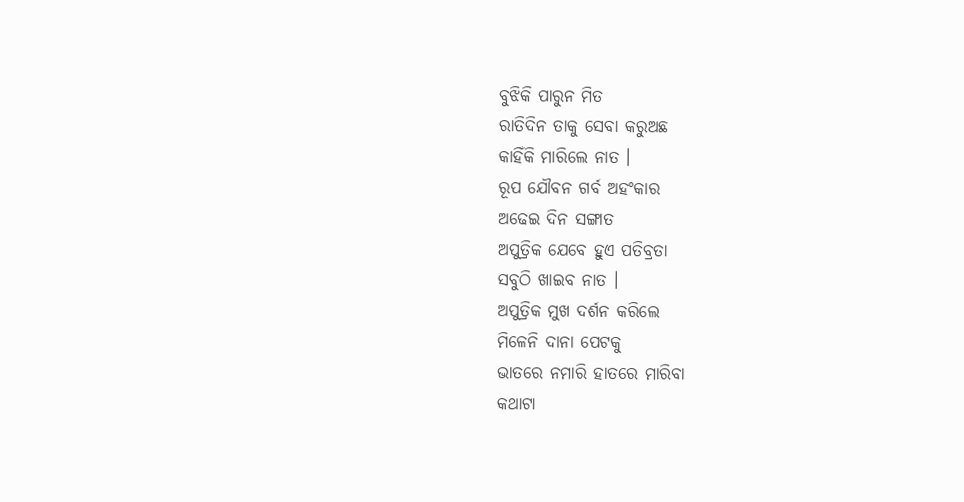ବୁଝିକି ପାରୁନ ମିତ
ରାତିଦିନ ତାକୁ ସେବା କରୁଅଛ
କାହିଁକି ମାରିଲେ ନାତ ।
ରୂପ ଯୌବନ ଗର୍ବ ଅହଂକାର
ଅଢେଇ ଦିନ ସଙ୍ଗାତ
ଅପୁତ୍ରିକ ଯେବେ ହୁଏ ପତିବ୍ରତା
ସବୁଠି ଖାଇବ ନାତ ।
ଅପୁତ୍ରିକ ମୁଖ ଦର୍ଶନ କରିଲେ
ମିଳେନି ଦାନା ପେଟକୁ
ଭାତରେ ନମାରି ହାତରେ ମାରିବା
କଥାଟା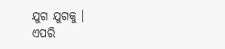ଯୁଗ ଯୁଗକୁ ।
ଏପରି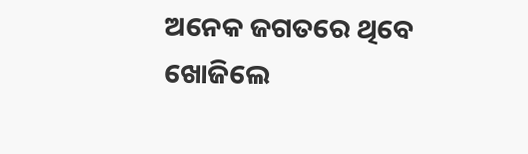ଅନେକ ଜଗତରେ ଥିବେ
ଖୋଜିଲେ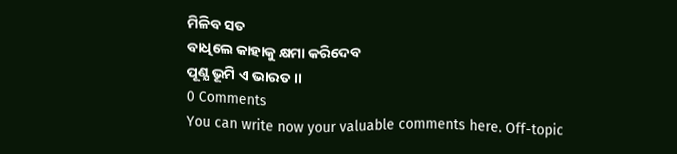ମିଳିବ ସତ
ବାଧିଲେ କାହାକୁ କ୍ଷମା କରିଦେବ
ପୂଣ୍ଯ ଭୂମି ଏ ଭାରତ ।।
0 Comments
You can write now your valuable comments here. Off-topic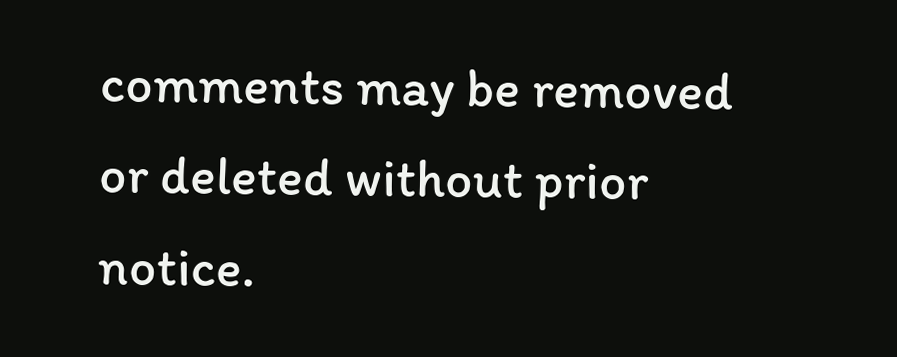comments may be removed or deleted without prior notice.